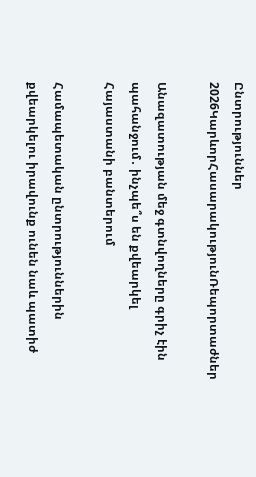Ընտրություններ 2026ԿարևորՀասարակությունՌեպորտաժներ

Անազատության մեջ գտնվողները գրիչ էին պահանջում․ ինչպե՞ս են քվեարկել Հայաստանի բանտերում

Համապետական ընտրություններին քվեարկելու իրավունք ունեն նաև պատիժ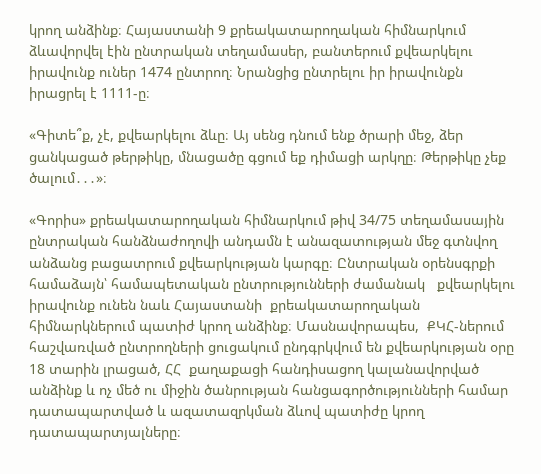կրող անձինք։ Հայաստանի 9 քրեակատարողական հիմնարկում ձևավորվել էին ընտրական տեղամասեր, բանտերում քվեարկելու իրավունք ուներ 1474 ընտրող։ Նրանցից ընտրելու իր իրավունքն իրացրել է 1111-ը։

«Գիտե՞ք, չէ, քվեարկելու ձևը։ Այ սենց դնում ենք ծրարի մեջ, ձեր ցանկացած թերթիկը, մնացածը գցում եք դիմացի արկղը։ Թերթիկը չեք ծալում․․․»։

«Գորիս» քրեակատարողական հիմնարկում թիվ 34/75 տեղամասային ընտրական հանձնաժողովի անդամն է անազատության մեջ գտնվող անձանց բացատրում քվեարկության կարգը։ Ընտրական օրենսգրքի համաձայն՝ համապետական ընտրությունների ժամանակ   քվեարկելու իրավունք ունեն նաև Հայաստանի  քրեակատարողական հիմնարկներում պատիժ կրող անձինք։ Մասնավորապես,  ՔԿՀ-ներում հաշվառված ընտրողների ցուցակում ընդգրկվում են քվեարկության օրը 18 տարին լրացած, ՀՀ  քաղաքացի հանդիսացող կալանավորված անձինք և ոչ մեծ ու միջին ծանրության հանցագործությունների համար դատապարտված և ազատազրկման ձևով պատիժը կրող դատապարտյալները։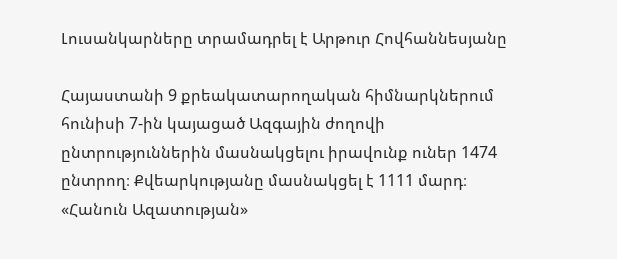Լուսանկարները տրամադրել է Արթուր Հովհաննեսյանը

Հայաստանի 9 քրեակատարողական հիմնարկներում հունիսի 7-ին կայացած Ազգային ժողովի ընտրություններին մասնակցելու իրավունք ուներ 1474 ընտրող։ Քվեարկությանը մասնակցել է 1111 մարդ։ «Հանուն Ազատության»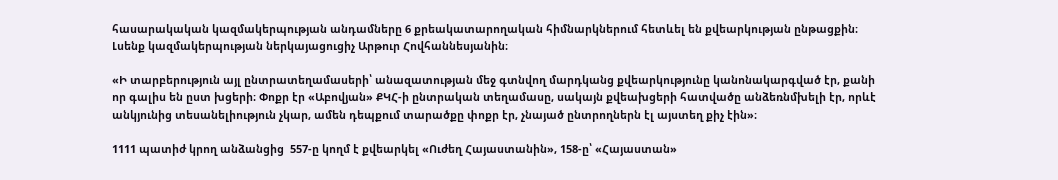հասարակական կազմակերպության անդամները 6 քրեակատարողական հիմնարկներում հետևել են քվեարկության ընթացքին։ Լսենք կազմակերպության ներկայացուցիչ Արթուր Հովհաննեսյանին։

«Ի տարբերություն այլ ընտրատեղամասերի՝ անազատության մեջ գտնվող մարդկանց քվեարկությունը կանոնակարգված էր, քանի որ գալիս են ըստ խցերի։ Փոքր էր «Աբովյան» ՔԿՀ-ի ընտրական տեղամասը, սակայն քվեախցերի հատվածը անձեռնմխելի էր, որևէ անկյունից տեսանելիություն չկար, ամեն դեպքում տարածքը փոքր էր, չնայած ընտրողներն էլ այստեղ քիչ էին»։

1111 պատիժ կրող անձանցից  557-ը կողմ է քվեարկել «Ուժեղ Հայաստանին», 158-ը՝ «Հայաստան»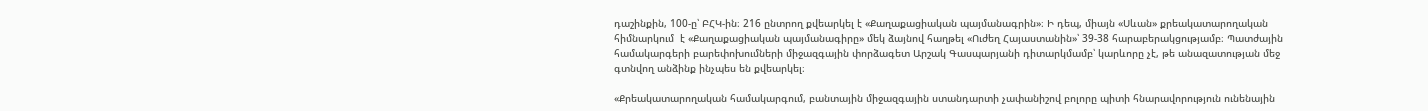դաշինքին, 100-ը՝ ԲՀԿ-ին։ 216 ընտրող քվեարկել է «Քաղաքացիական պայմանագրին»։ Ի դեպ, միայն «Սևան» քրեակատարողական հիմնարկում  է «Քաղաքացիական պայմանագիրը» մեկ ձայնով հաղթել «Ուժեղ Հայաստանին»՝ 39-38 հարաբերակցությամբ։ Պատժային համակարգերի բարեփոխումների միջազգային փորձագետ Արշակ Գասպարյանի դիտարկմամբ՝ կարևորը չէ, թե անազատության մեջ գտնվող անձինք ինչպես են քվեարկել։

«Քրեակատարողական համակարգում, բանտային միջազգային ստանդարտի չափանիշով բոլորը պիտի հնարավորություն ունենային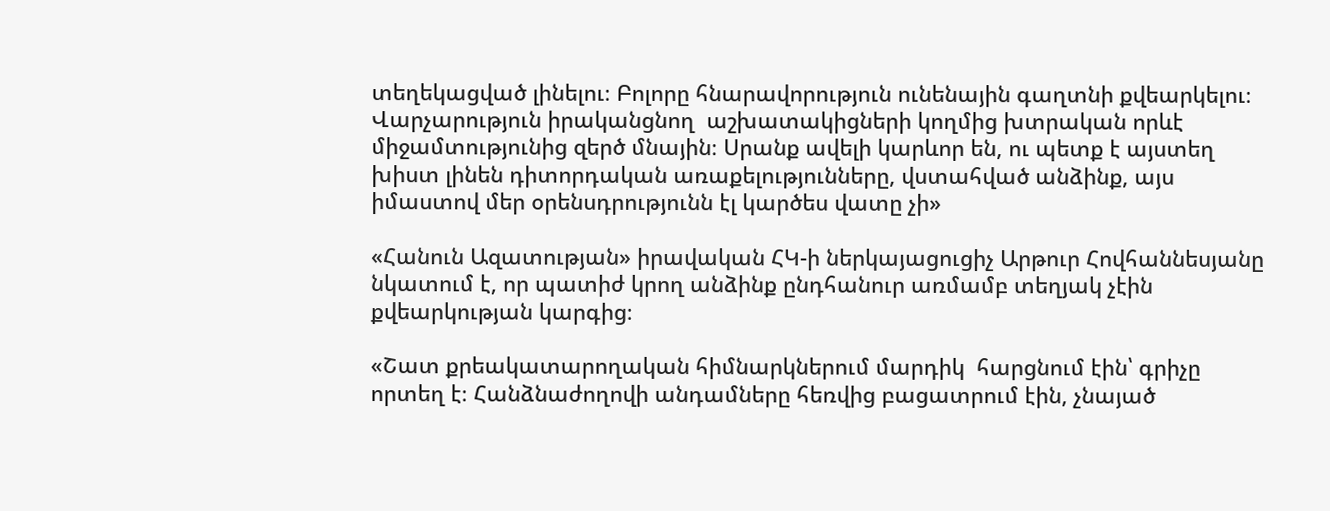տեղեկացված լինելու։ Բոլորը հնարավորություն ունենային գաղտնի քվեարկելու։ Վարչարություն իրականցնող  աշխատակիցների կողմից խտրական որևէ միջամտությունից զերծ մնային։ Սրանք ավելի կարևոր են, ու պետք է այստեղ խիստ լինեն դիտորդական առաքելությունները, վստահված անձինք, այս իմաստով մեր օրենսդրությունն էլ կարծես վատը չի»

«Հանուն Ազատության» իրավական ՀԿ-ի ներկայացուցիչ Արթուր Հովհաննեսյանը նկատում է, որ պատիժ կրող անձինք ընդհանուր առմամբ տեղյակ չէին քվեարկության կարգից։

«Շատ քրեակատարողական հիմնարկներում մարդիկ  հարցնում էին՝ գրիչը որտեղ է։ Հանձնաժողովի անդամները հեռվից բացատրում էին, չնայած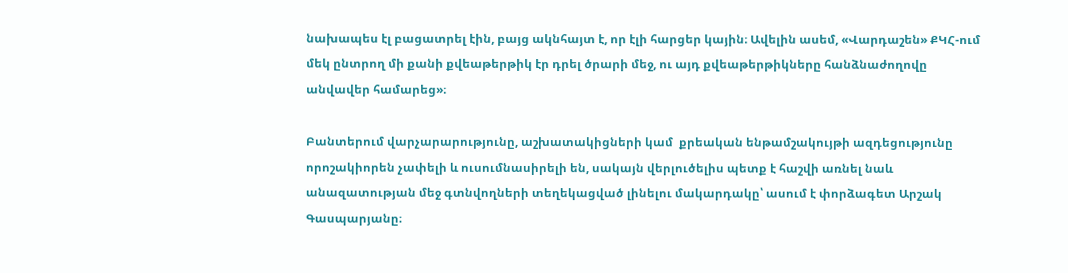նախապես էլ բացատրել էին, բայց ակնհայտ է, որ էլի հարցեր կային։ Ավելին ասեմ, «Վարդաշեն» ՔԿՀ-ում մեկ ընտրող մի քանի քվեաթերթիկ էր դրել ծրարի մեջ, ու այդ քվեաթերթիկները հանձնաժողովը անվավեր համարեց»։

Բանտերում վարչարարությունը, աշխատակիցների կամ  քրեական ենթամշակույթի ազդեցությունը որոշակիորեն չափելի և ուսումնասիրելի են, սակայն վերլուծելիս պետք է հաշվի առնել նաև անազատության մեջ գտնվողների տեղեկացված լինելու մակարդակը՝ ասում է փորձագետ Արշակ Գասպարյանը։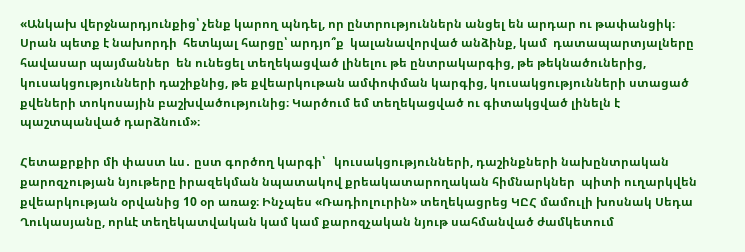«Անկախ վերջնարդյունքից՝ չենք կարող պնդել, որ ընտրություններն անցել են արդար ու թափանցիկ։ Սրան պետք է նախորդի  հետևյալ հարցը՝ արդյո՞ք  կալանավորված անձինք, կամ  դատապարտյալները հավասար պայմաններ  են ունեցել տեղեկացված լինելու թե ընտրակարգից, թե թեկնածուներից, կուսակցությունների դաշիքնից, թե քվեարկութան ամփոփման կարգից, կուսակցությունների ստացած քվեների տոկոսային բաշխվածությունից։ Կարծում եմ տեղեկացված ու գիտակցված լինելն է պաշտպանված դարձնում»։

Հետաքրքիր մի փաստ ևս․ ըստ գործող կարգի՝   կուսակցությունների, դաշինքների նախընտրական քարոզչության նյութերը իրազեկման նպատակով քրեակատարողական հիմնարկներ  պիտի ուղարկվեն քվեարկության օրվանից 10 օր առաջ։ Ինչպես «Ռադիոլուրին» տեղեկացրեց ԿԸՀ մամուլի խոսնակ Սեդա Ղուկասյանը, որևէ տեղեկատվական կամ կամ քարոզչական նյութ սահմանված ժամկետում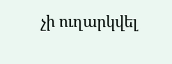չի ուղարկվել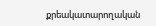քրեակատարողական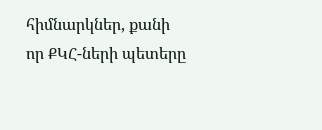հիմնարկներ, քանի որ ՔԿՀ-ների պետերը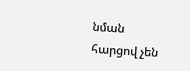նման հարցով չեն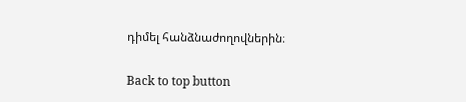դիմել հանձնաժողովներին։

Back to top button